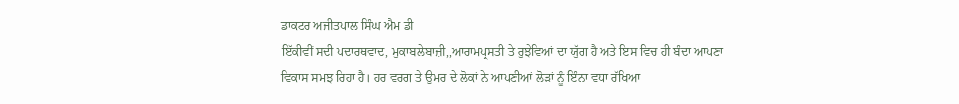ਡਾਕਟਰ ਅਜੀਤਪਾਲ ਸਿੰਘ ਐਮ ਡੀ
ਇੱਕੀਵੀਂ ਸਦੀ ਪਦਾਰਥਵਾਦ, ਮੁਕਾਬਲੇਬਾਜ਼ੀ,,ਆਰਾਮਪ੍ਰਸਤੀ ਤੇ ਰੁਝੇਵਿਆਂ ਦਾ ਯੁੱਗ ਹੈ ਅਤੇ ਇਸ ਵਿਚ ਹੀ ਬੰਦਾ ਆਪਣਾ ਵਿਕਾਸ ਸਮਝ ਰਿਹਾ ਹੈ। ਹਰ ਵਰਗ ਤੇ ਉਮਰ ਦੇ ਲੋਕਾਂ ਨੇ ਆਪਣੀਆਂ ਲੋੜਾਂ ਨੂੰ ਇੰਨਾ ਵਧਾ ਰੱਖਿਆ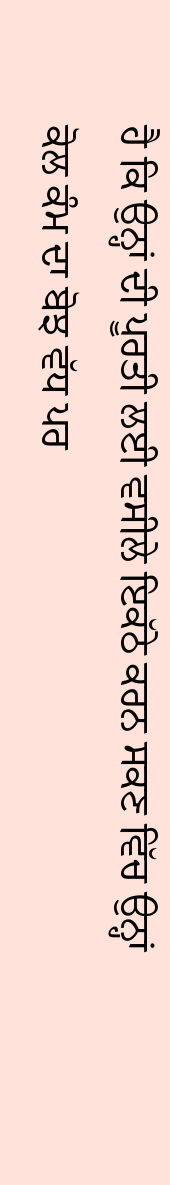ਹੈ ਕਿ ਉਨ੍ਹਾਂ ਦੀ ਪੂਰਤੀ ਲਈ ਵਸੀਲੇ ਇਕੱਠੇ ਕਰਨ ਸਕਣ ਵਿੱਚ ਉਨ੍ਹਾਂ ਕੋਲ ਕੰਮ ਦਾ ਬੋਝ ਵੱਧ ਪਰ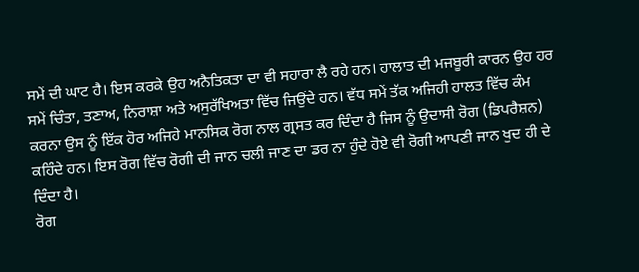ਸਮੇਂ ਦੀ ਘਾਟ ਹੈ। ਇਸ ਕਰਕੇ ਉਹ ਅਨੈਤਿਕਤਾ ਦਾ ਵੀ ਸਹਾਰਾ ਲੈ ਰਹੇ ਹਨ। ਹਾਲਾਤ ਦੀ ਮਜਬੂਰੀ ਕਾਰਨ ਉਹ ਹਰ ਸਮੇਂ ਚਿੰਤਾ, ਤਣਾਅ, ਨਿਰਾਸ਼ਾ ਅਤੇ ਅਸੁਰੱਖਿਅਤਾ ਵਿੱਚ ਜਿਉਂਦੇ ਹਨ। ਵੱਧ ਸਮੇਂ ਤੱਕ ਅਜਿਹੀ ਹਾਲਤ ਵਿੱਚ ਕੰਮ ਕਰਨਾ ਉਸ ਨੂੰ ਇੱਕ ਹੋਰ ਅਜਿਹੇ ਮਾਨਸਿਕ ਰੋਗ ਨਾਲ ਗ੍ਰਸਤ ਕਰ ਦਿੰਦਾ ਹੈ ਜਿਸ ਨੂੰ ਉਦਾਸੀ ਰੋਗ (ਡਿਪਰੈਸ਼ਨ) ਕਹਿੰਦੇ ਹਨ। ਇਸ ਰੋਗ ਵਿੱਚ ਰੋਗੀ ਦੀ ਜਾਨ ਚਲੀ ਜਾਣ ਦਾ ਡਰ ਨਾ ਹੁੰਦੇ ਹੋਏ ਵੀ ਰੋਗੀ ਆਪਣੀ ਜਾਨ ਖੁਦ ਹੀ ਦੇ ਦਿੰਦਾ ਹੈ।
ਰੋਗ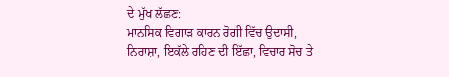ਦੇ ਮੁੱਖ ਲੱਛਣ:
ਮਾਨਸਿਕ ਵਿਗਾੜ ਕਾਰਨ ਰੋਗੀ ਵਿੱਚ ਉਦਾਸੀ, ਨਿਰਾਸ਼ਾ, ਇਕੱਲੇ ਰਹਿਣ ਦੀ ਇੱਛਾ, ਵਿਚਾਰ ਸੋਚ ਤੇ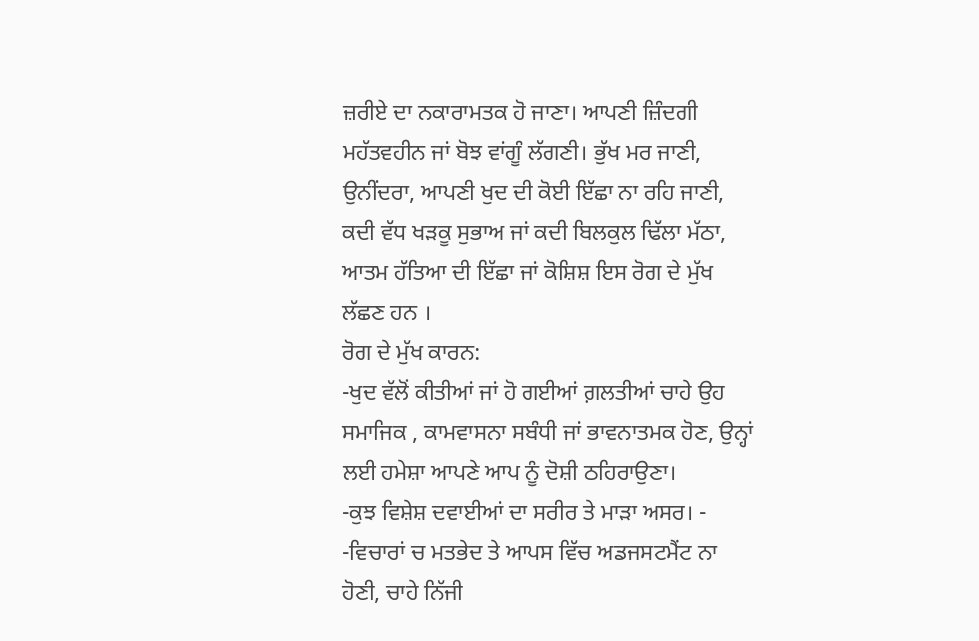ਜ਼ਰੀਏ ਦਾ ਨਕਾਰਾਮਤਕ ਹੋ ਜਾਣਾ। ਆਪਣੀ ਜ਼ਿੰਦਗੀ ਮਹੱਤਵਹੀਨ ਜਾਂ ਬੋਝ ਵਾਂਗੂੰ ਲੱਗਣੀ। ਭੁੱਖ ਮਰ ਜਾਣੀ, ਉਨੀਂਦਰਾ, ਆਪਣੀ ਖੁਦ ਦੀ ਕੋਈ ਇੱਛਾ ਨਾ ਰਹਿ ਜਾਣੀ, ਕਦੀ ਵੱਧ ਖੜਕੂ ਸੁਭਾਅ ਜਾਂ ਕਦੀ ਬਿਲਕੁਲ ਢਿੱਲਾ ਮੱਠਾ, ਆਤਮ ਹੱਤਿਆ ਦੀ ਇੱਛਾ ਜਾਂ ਕੋਸ਼ਿਸ਼ ਇਸ ਰੋਗ ਦੇ ਮੁੱਖ ਲੱਛਣ ਹਨ ।
ਰੋਗ ਦੇ ਮੁੱਖ ਕਾਰਨ:
-ਖੁਦ ਵੱਲੋਂ ਕੀਤੀਆਂ ਜਾਂ ਹੋ ਗਈਆਂ ਗ਼ਲਤੀਆਂ ਚਾਹੇ ਉਹ ਸਮਾਜਿਕ , ਕਾਮਵਾਸਨਾ ਸਬੰਧੀ ਜਾਂ ਭਾਵਨਾਤਮਕ ਹੋਣ, ਉਨ੍ਹਾਂ ਲਈ ਹਮੇਸ਼ਾ ਆਪਣੇ ਆਪ ਨੂੰ ਦੋਸ਼ੀ ਠਹਿਰਾਉਣਾ।
-ਕੁਝ ਵਿਸ਼ੇਸ਼ ਦਵਾਈਆਂ ਦਾ ਸਰੀਰ ਤੇ ਮਾੜਾ ਅਸਰ। -
-ਵਿਚਾਰਾਂ ਚ ਮਤਭੇਦ ਤੇ ਆਪਸ ਵਿੱਚ ਅਡਜਸਟਮੈਂਟ ਨਾ ਹੋਣੀ, ਚਾਹੇ ਨਿੱਜੀ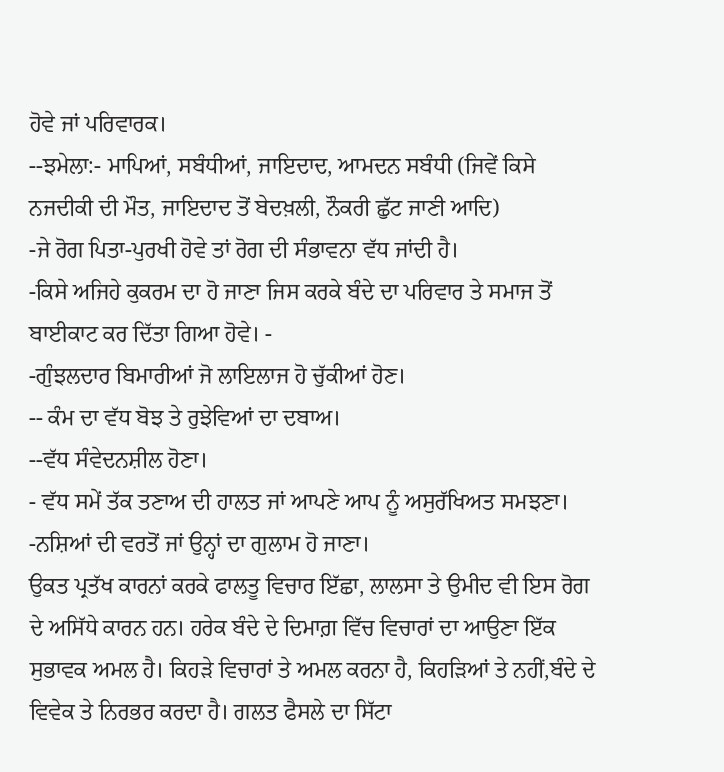ਹੋਵੇ ਜਾਂ ਪਰਿਵਾਰਕ।
--ਝਮੇਲਾ:- ਮਾਪਿਆਂ, ਸਬੰਧੀਆਂ, ਜਾਇਦਾਦ, ਆਮਦਨ ਸਬੰਧੀ (ਜਿਵੇਂ ਕਿਸੇ ਨਜਦੀਕੀ ਦੀ ਮੌਤ, ਜਾਇਦਾਦ ਤੋਂ ਬੇਦਖ਼ਲੀ, ਨੌਕਰੀ ਛੁੱਟ ਜਾਣੀ ਆਦਿ)
-ਜੇ ਰੋਗ ਪਿਤਾ-ਪੁਰਖੀ ਹੋਵੇ ਤਾਂ ਰੋਗ ਦੀ ਸੰਭਾਵਨਾ ਵੱਧ ਜਾਂਦੀ ਹੈ।
-ਕਿਸੇ ਅਜਿਹੇ ਕੁਕਰਮ ਦਾ ਹੋ ਜਾਣਾ ਜਿਸ ਕਰਕੇ ਬੰਦੇ ਦਾ ਪਰਿਵਾਰ ਤੇ ਸਮਾਜ ਤੋਂ ਬਾਈਕਾਟ ਕਰ ਦਿੱਤਾ ਗਿਆ ਹੋਵੇ। -
-ਗੁੰਝਲਦਾਰ ਬਿਮਾਰੀਆਂ ਜੋ ਲਾਇਲਾਜ ਹੋ ਚੁੱਕੀਆਂ ਹੋਣ।
-- ਕੰਮ ਦਾ ਵੱਧ ਬੋਝ ਤੇ ਰੁਝੇਵਿਆਂ ਦਾ ਦਬਾਅ।
--ਵੱਧ ਸੰਵੇਦਨਸ਼ੀਲ ਹੋਣਾ।
- ਵੱਧ ਸਮੇਂ ਤੱਕ ਤਣਾਅ ਦੀ ਹਾਲਤ ਜਾਂ ਆਪਣੇ ਆਪ ਨੂੰ ਅਸੁਰੱਖਿਅਤ ਸਮਝਣਾ।
-ਨਸ਼ਿਆਂ ਦੀ ਵਰਤੋਂ ਜਾਂ ਉਨ੍ਹਾਂ ਦਾ ਗੁਲਾਮ ਹੋ ਜਾਣਾ।
ਉਕਤ ਪ੍ਰਤੱਖ ਕਾਰਨਾਂ ਕਰਕੇ ਫਾਲਤੂ ਵਿਚਾਰ ਇੱਛਾ, ਲਾਲਸਾ ਤੇ ਉਮੀਦ ਵੀ ਇਸ ਰੋਗ ਦੇ ਅਸਿੱਧੇ ਕਾਰਨ ਹਨ। ਹਰੇਕ ਬੰਦੇ ਦੇ ਦਿਮਾਗ਼ ਵਿੱਚ ਵਿਚਾਰਾਂ ਦਾ ਆਉਣਾ ਇੱਕ ਸੁਭਾਵਕ ਅਮਲ ਹੈ। ਕਿਹੜੇ ਵਿਚਾਰਾਂ ਤੇ ਅਮਲ ਕਰਨਾ ਹੈ, ਕਿਹੜਿਆਂ ਤੇ ਨਹੀਂ,ਬੰਦੇ ਦੇ ਵਿਵੇਕ ਤੇ ਨਿਰਭਰ ਕਰਦਾ ਹੈ। ਗਲਤ ਫੈਸਲੇ ਦਾ ਸਿੱਟਾ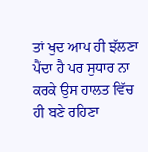ਤਾਂ ਖੁਦ ਆਪ ਹੀ ਝੱਲਣਾ ਪੈਂਦਾ ਹੈ ਪਰ ਸੁਧਾਰ ਨਾ ਕਰਕੇ ਉਸ ਹਾਲਤ ਵਿੱਚ ਹੀ ਬਣੇ ਰਹਿਣਾ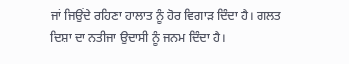ਜਾਂ ਜਿਉਂਦੇ ਰਹਿਣਾ ਹਾਲਾਤ ਨੂੰ ਹੋਰ ਵਿਗਾੜ ਦਿੰਦਾ ਹੈ। ਗਲਤ ਦਿਸ਼ਾ ਦਾ ਨਤੀਜਾ ਉਦਾਸੀ ਨੂੰ ਜਨਮ ਦਿੰਦਾ ਹੈ।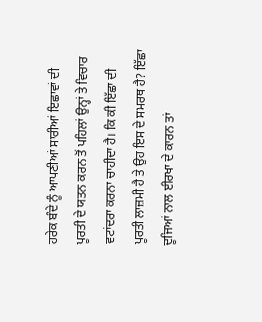ਹਰੇਕ ਬੰਦੇ ਨੂੰ ਆਪਣੀਆਂ ਸਾਰੀਆਂ ਇਛਾਵਾਂ ਦੀ ਪੂਰਤੀ ਦੇ ਯਤਨ ਕਰਨ ਤੋਂ ਪਹਿਲਾਂ ਉਨ੍ਹਾਂ ਤੇ ਵਿਚਾਰ ਵਟਾਂਦਰਾ ਕਰਨਾ ਚਾਹੀਦਾ ਹੈ। ਕਿ ਕੀ ਇੱਛਾ ਦੀ ਪੂਰਤੀ ਲਾਜ਼ਮੀ ਹੈ ਤੇ ਉਹ ਇਸ ਦੇ ਸਮਰਥ ਹੈ? ਇੱਛਾ ਦੂਜਿਆਂ ਨਾਲ ਈਰਖਾ ਦੇ ਕਾਰਨ ਤਾਂ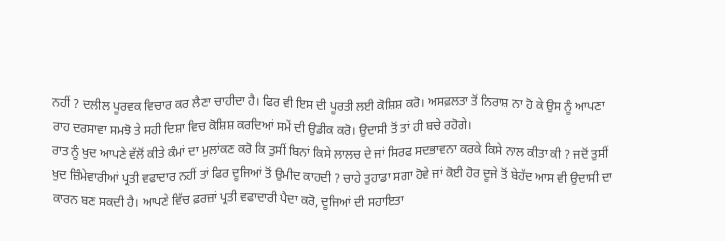ਨਹੀਂ ? ਦਲੀਲ ਪੂਰਵਕ ਵਿਚਾਰ ਕਰ ਲੈਣਾ ਚਾਹੀਦਾ ਹੈ। ਫਿਰ ਵੀ ਇਸ ਦੀ ਪੂਰਤੀ ਲਈ ਕੋਸ਼ਿਸ਼ ਕਰੋ। ਅਸਫ਼ਲਤਾ ਤੋਂ ਨਿਰਾਸ਼ ਨਾ ਹੋ ਕੇ ਉਸ ਨੂੰ ਆਪਣਾ ਰਾਹ ਦਰਸਾਵਾ ਸਮਝੋ ਤੇ ਸਹੀ ਦਿਸ਼ਾ ਵਿਚ ਕੋਸ਼ਿਸ਼ ਕਰਦਿਆਂ ਸਮੇਂ ਦੀ ਉਡੀਕ ਕਰੋ। ਉਦਾਸੀ ਤੋਂ ਤਾਂ ਹੀ ਬਚੇ ਰਹੋਗੇ।
ਰਾਤ ਨੂੰ ਖੁਦ ਆਪਣੇ ਵੱਲੋਂ ਕੀਤੇ ਕੰਮਾਂ ਦਾ ਮੁਲਾਂਕਣ ਕਰੋ ਕਿ ਤੁਸੀਂ ਬਿਨਾਂ ਕਿਸੇ ਲਾਲਚ ਦੇ ਜਾਂ ਸਿਰਫ ਸਦਭਾਵਨਾ ਕਰਕੇ ਕਿਸੇ ਨਾਲ ਕੀਤਾ ਕੀ ? ਜਦੋਂ ਤੁਸੀਂ ਖੁਦ ਜ਼ਿੰਮੇਵਾਰੀਆਂ ਪ੍ਰਤੀ ਵਫਾਦਾਰ ਨਹੀਂ ਤਾਂ ਫਿਰ ਦੂਜਿਆਂ ਤੋਂ ਉਮੀਦ ਕਾਹਦੀ ? ਚਾਹੇ ਤੁਹਾਡਾ ਸਗਾ ਹੋਵੇ ਜਾਂ ਕੋਈ ਹੋਰ ਦੂਜੇ ਤੋਂ ਬੇਹੱਦ ਆਸ ਵੀ ਉਦਾਸੀ ਦਾ ਕਾਰਨ ਬਣ ਸਕਦੀ ਹੈ। ਆਪਣੇ ਵਿੱਚ ਫ਼ਰਜ਼ਾਂ ਪ੍ਰਤੀ ਵਫਾਦਾਰੀ ਪੈਦਾ ਕਰੋ, ਦੂਜਿਆਂ ਦੀ ਸਹਾਇਤਾ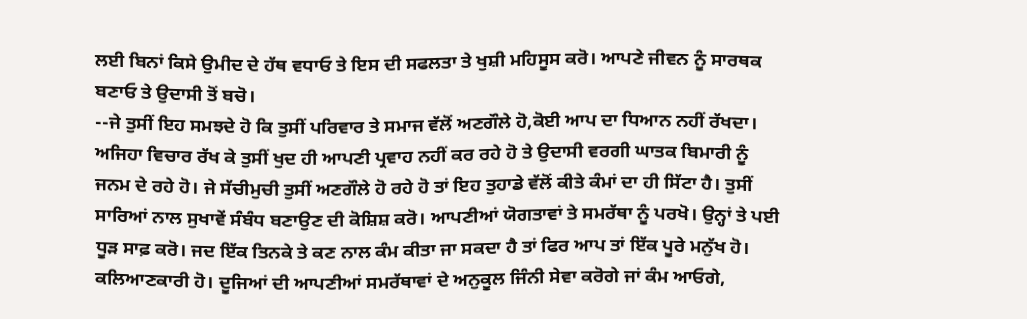ਲਈ ਬਿਨਾਂ ਕਿਸੇ ਉਮੀਦ ਦੇ ਹੱਥ ਵਧਾਓ ਤੇ ਇਸ ਦੀ ਸਫਲਤਾ ਤੇ ਖੁਸ਼ੀ ਮਹਿਸੂਸ ਕਰੋ। ਆਪਣੇ ਜੀਵਨ ਨੂੰ ਸਾਰਥਕ ਬਣਾਓ ਤੇ ਉਦਾਸੀ ਤੋਂ ਬਚੋ।
--ਜੇ ਤੁਸੀਂ ਇਹ ਸਮਝਦੇ ਹੋ ਕਿ ਤੁਸੀਂ ਪਰਿਵਾਰ ਤੇ ਸਮਾਜ ਵੱਲੋਂ ਅਣਗੌਲੇ ਹੋ,ਕੋਈ ਆਪ ਦਾ ਧਿਆਨ ਨਹੀਂ ਰੱਖਦਾ। ਅਜਿਹਾ ਵਿਚਾਰ ਰੱਖ ਕੇ ਤੁਸੀਂ ਖੁਦ ਹੀ ਆਪਣੀ ਪ੍ਰਵਾਹ ਨਹੀਂ ਕਰ ਰਹੇ ਹੋ ਤੇ ਉਦਾਸੀ ਵਰਗੀ ਘਾਤਕ ਬਿਮਾਰੀ ਨੂੰ ਜਨਮ ਦੇ ਰਹੇ ਹੋ। ਜੇ ਸੱਚੀਮੁਚੀ ਤੁਸੀਂ ਅਣਗੌਲੇ ਹੋ ਰਹੇ ਹੋ ਤਾਂ ਇਹ ਤੁਹਾਡੇ ਵੱਲੋਂ ਕੀਤੇ ਕੰਮਾਂ ਦਾ ਹੀ ਸਿੱਟਾ ਹੈ। ਤੁਸੀਂ ਸਾਰਿਆਂ ਨਾਲ ਸੁਖਾਵੇਂ ਸੰਬੰਧ ਬਣਾਉਣ ਦੀ ਕੋਸ਼ਿਸ਼ ਕਰੋ। ਆਪਣੀਆਂ ਯੋਗਤਾਵਾਂ ਤੇ ਸਮਰੱਥਾ ਨੂੰ ਪਰਖੋ। ਉਨ੍ਹਾਂ ਤੇ ਪਈ ਧੂੜ ਸਾਫ਼ ਕਰੋ। ਜਦ ਇੱਕ ਤਿਨਕੇ ਤੇ ਕਣ ਨਾਲ ਕੰਮ ਕੀਤਾ ਜਾ ਸਕਦਾ ਹੈ ਤਾਂ ਫਿਰ ਆਪ ਤਾਂ ਇੱਕ ਪੂਰੇ ਮਨੁੱਖ ਹੋ। ਕਲਿਆਣਕਾਰੀ ਹੋ। ਦੂਜਿਆਂ ਦੀ ਆਪਣੀਆਂ ਸਮਰੱਥਾਵਾਂ ਦੇ ਅਨੁਕੂਲ ਜਿੰਨੀ ਸੇਵਾ ਕਰੋਗੇ ਜਾਂ ਕੰਮ ਆਓਗੇ,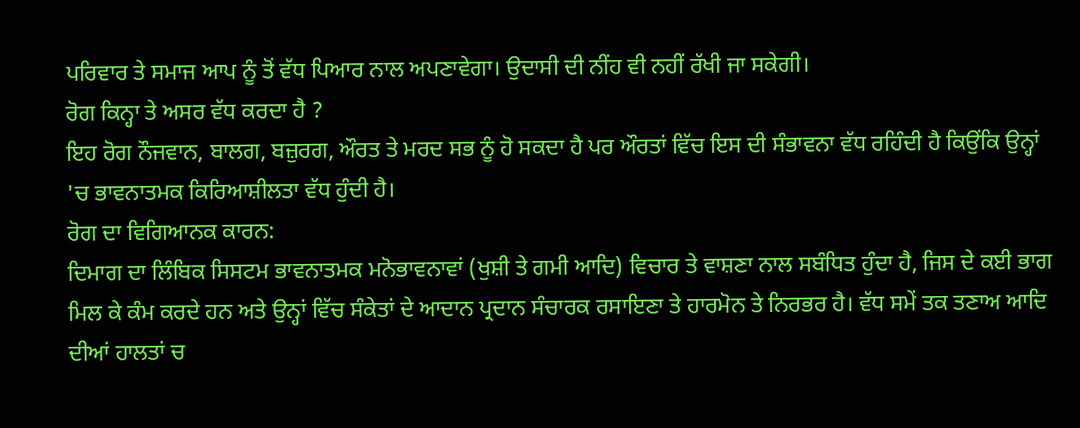ਪਰਿਵਾਰ ਤੇ ਸਮਾਜ ਆਪ ਨੂੰ ਤੋਂ ਵੱਧ ਪਿਆਰ ਨਾਲ ਅਪਣਾਵੇਗਾ। ਉਦਾਸੀ ਦੀ ਨੀਂਹ ਵੀ ਨਹੀਂ ਰੱਖੀ ਜਾ ਸਕੇਗੀ।
ਰੋਗ ਕਿਨ੍ਹਾ ਤੇ ਅਸਰ ਵੱਧ ਕਰਦਾ ਹੈ ?
ਇਹ ਰੋਗ ਨੌਜਵਾਨ, ਬਾਲਗ, ਬਜ਼ੁਰਗ, ਔਰਤ ਤੇ ਮਰਦ ਸਭ ਨੂੰ ਹੋ ਸਕਦਾ ਹੈ ਪਰ ਔਰਤਾਂ ਵਿੱਚ ਇਸ ਦੀ ਸੰਭਾਵਨਾ ਵੱਧ ਰਹਿੰਦੀ ਹੈ ਕਿਉਂਕਿ ਉਨ੍ਹਾਂ 'ਚ ਭਾਵਨਾਤਮਕ ਕਿਰਿਆਸ਼ੀਲਤਾ ਵੱਧ ਹੁੰਦੀ ਹੈ।
ਰੋਗ ਦਾ ਵਿਗਿਆਨਕ ਕਾਰਨ:
ਦਿਮਾਗ ਦਾ ਲਿੰਬਿਕ ਸਿਸਟਮ ਭਾਵਨਾਤਮਕ ਮਨੋਭਾਵਨਾਵਾਂ (ਖੁਸ਼ੀ ਤੇ ਗਮੀ ਆਦਿ) ਵਿਚਾਰ ਤੇ ਵਾਸ਼ਣਾ ਨਾਲ ਸਬੰਧਿਤ ਹੁੰਦਾ ਹੈ, ਜਿਸ ਦੇ ਕਈ ਭਾਗ ਮਿਲ ਕੇ ਕੰਮ ਕਰਦੇ ਹਨ ਅਤੇ ਉਨ੍ਹਾਂ ਵਿੱਚ ਸੰਕੇਤਾਂ ਦੇ ਆਦਾਨ ਪ੍ਰਦਾਨ ਸੰਚਾਰਕ ਰਸਾਇਣਾ ਤੇ ਹਾਰਮੋਨ ਤੇ ਨਿਰਭਰ ਹੈ। ਵੱਧ ਸਮੇਂ ਤਕ ਤਣਾਅ ਆਦਿ ਦੀਆਂ ਹਾਲਤਾਂ ਚ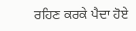ਰਹਿਣ ਕਰਕੇ ਪੈਦਾ ਹੋਏ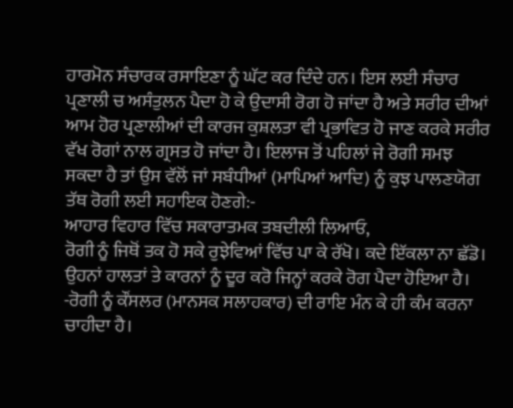ਹਾਰਮੋਨ ਸੰਚਾਰਕ ਰਸਾਇਣਾ ਨੂੰ ਘੱਟ ਕਰ ਦਿੰਦੇ ਹਨ। ਇਸ ਲਈ ਸੰਚਾਰ ਪ੍ਰਣਾਲੀ ਚ ਅਸੰਤੁਲਨ ਪੈਦਾ ਹੋ ਕੇ ਉਦਾਸੀ ਰੋਗ ਹੋ ਜਾਂਦਾ ਹੈ ਅਤੇ ਸਰੀਰ ਦੀਆਂ ਆਮ ਹੋਰ ਪ੍ਰਣਾਲੀਆਂ ਦੀ ਕਾਰਜ ਕੁਸ਼ਲਤਾ ਵੀ ਪ੍ਰਭਾਵਿਤ ਹੋ ਜਾਣ ਕਰਕੇ ਸਰੀਰ ਵੱਖ ਰੋਗਾਂ ਨਾਲ ਗ੍ਰਸਤ ਹੋ ਜਾਂਦਾ ਹੈ। ਇਲਾਜ ਤੋਂ ਪਹਿਲਾਂ ਜੇ ਰੋਗੀ ਸਮਝ ਸਕਦਾ ਹੈ ਤਾਂ ਉਸ ਵੱਲੋਂ ਜਾਂ ਸਬੰਧੀਆਂ (ਮਾਪਿਆਂ ਆਦਿ) ਨੂੰ ਕੁਝ ਪਾਲਣਯੋਗ ਤੱਥ ਰੋਗੀ ਲਈ ਸਹਾਇਕ ਹੋਣਗੇ:-
ਆਹਾਰ ਵਿਹਾਰ ਵਿੱਚ ਸਕਾਰਾਤਮਕ ਤਬਦੀਲੀ ਲਿਆਓ,
ਰੋਗੀ ਨੂੰ ਜਿਥੋਂ ਤਕ ਹੋ ਸਕੇ ਰੁਝੇਵਿਆਂ ਵਿੱਚ ਪਾ ਕੇ ਰੱਖੋ। ਕਦੇ ਇੱਕਲਾ ਨਾ ਛੱਡੋ।
ਉਹਨਾਂ ਹਾਲਤਾਂ ਤੇ ਕਾਰਨਾਂ ਨੂੰ ਦੂਰ ਕਰੋ ਜਿਨ੍ਹਾਂ ਕਰਕੇ ਰੋਗ ਪੈਦਾ ਹੋਇਆ ਹੈ।
-ਰੋਗੀ ਨੂੰ ਕੌਂਸਲਰ (ਮਾਨਸਕ ਸਲਾਹਕਾਰ) ਦੀ ਰਾਇ ਮੰਨ ਕੇ ਹੀ ਕੰਮ ਕਰਨਾ ਚਾਹੀਦਾ ਹੈ।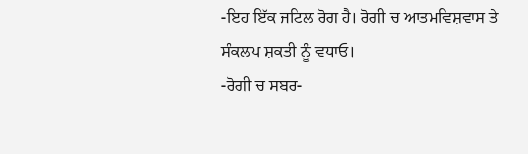-ਇਹ ਇੱਕ ਜਟਿਲ ਰੋਗ ਹੈ। ਰੋਗੀ ਚ ਆਤਮਵਿਸ਼ਵਾਸ ਤੇ ਸੰਕਲਪ ਸ਼ਕਤੀ ਨੂੰ ਵਧਾਓ।
-ਰੋਗੀ ਚ ਸਬਰ-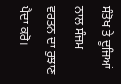ਸੰਤੋਖ ਤੇ ਦੂਜਿਆਂ ਨਾਲ ਸੰਜਮ ਵਰਤਨ ਦਾ ਰੁਝਾਣ ਪੈਦਾ ਕਰੋ।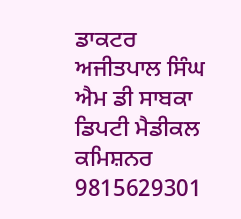ਡਾਕਟਰ ਅਜੀਤਪਾਲ ਸਿੰਘ ਐਮ ਡੀ ਸਾਬਕਾ ਡਿਪਟੀ ਮੈਡੀਕਲ ਕਮਿਸ਼ਨਰ 9815629301